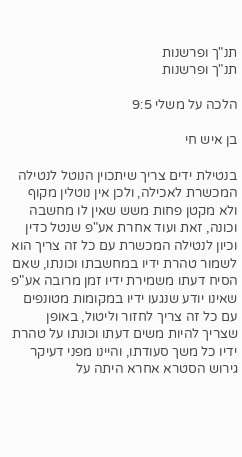תנ"ך ופרשנות
תנ"ך ופרשנות

הלכה על משלי 9:5

בן איש חי

בנטילת ידים צריך שיתכוין הנוטל לנטילה המכשרת לאכילה, ולכן אין נוטלין מקוף ולא מקטן פחות משש שאין לו מחשבה וכונה, זאת ועוד אחרת אע"פ שנטל כדין וכיון לנטילה המכשרת עם כל זה צריך הוא לשמור טהרת ידיו במחשבתו וכונתו, שאם הסיח דעתו משמירת ידיו זמן מרובה אע"פ שאינו יודע שנגעו ידיו במקומות מטונפים עם כל זה צריך לחזור וליטול, באופן שצריך להיות משים דעתו וכונתו על טהרת ידיו כל משך סעודתו, והיינו מפני דעיקר גירוש הסטרא אחרא היתה על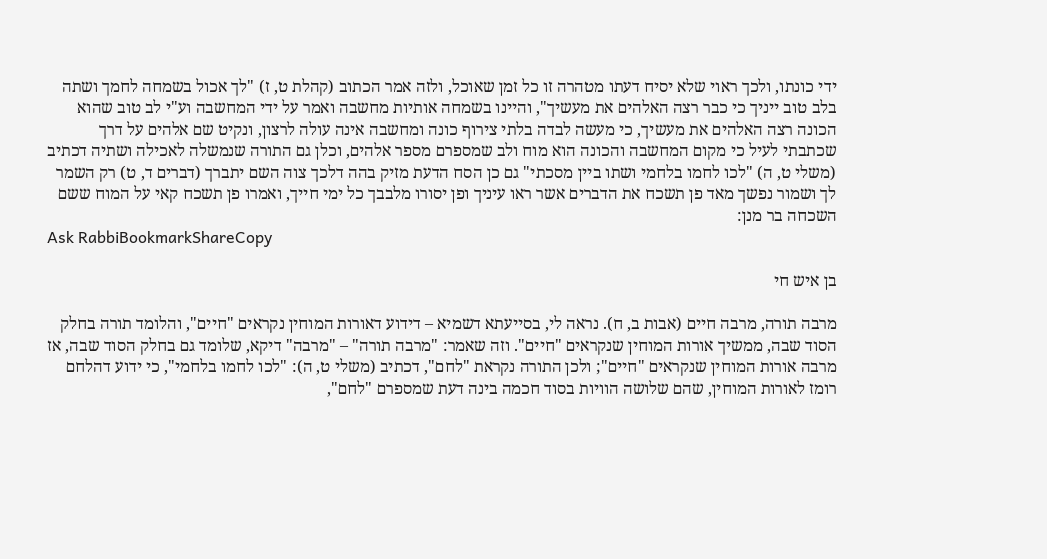ידי כונתו, ולכך ראוי שלא יסיח דעתו מטהרה זו כל זמן שאוכל, ולזה אמר הכתוב (קהלת ט, ז) "לך אכול בשמחה לחמך ושתה בלב טוב ייניך כי כבר רצה האלהים את מעשיך", והיינו בשמחה אותיות מחשבה ואמר על ידי המחשבה וע"י לב טוב שהוא הכונה רצה האלהים את מעשיך, כי מעשה לבדה בלתי צירוף כונה ומחשבה אינה עולה לרצון, ונקיט שם אלהים על דרך שכתבתי לעיל כי מקום המחשבה והכונה הוא מוח ולב שמספרם מספר אלהים, וכלן גם התורה שנמשלה לאכילה ושתיה דכתיב (משלי ט, ה) "לכו לחמו בלחמי ושתו ביין מסכתי" גם כן הסח הדעת מזיק בהה דלכך צוה השם יתברך (דברים ד, ט) רק השמר לך ושמור נפשך מאד פן תשכח את הדברים אשר ראו עיניך ופן יסורו מלבבך כל ימי חייך, ואמרו פן תשכח קאי על המוח ששם השכחה בר מנן:
Ask RabbiBookmarkShareCopy

בן איש חי

מרבה תורה, מרבה חיים (אבות ב, ח). נראה לי, בסייעתא דשמיא – דידוע דאורות המוחין נקראים "חיים", והלומד תורה בחלק הסוד שבה, ממשיך אורות המוחין שנקראים "חיים". וזה שאמר: "מרבה תורה" – "מרבה" דיקא, שלומד גם בחלק הסוד שבה, אז מרבה אורות המוחין שנקראים "חיים"; ולכן התורה נקראת "לחם", דכתיב (משלי ט, ה): "לכו לחמו בלחמי", כי ידוע דהלחם רומז לאורות המוחין, שהם שלושה הוויות בסוד חכמה בינה דעת שמספרם "לחם",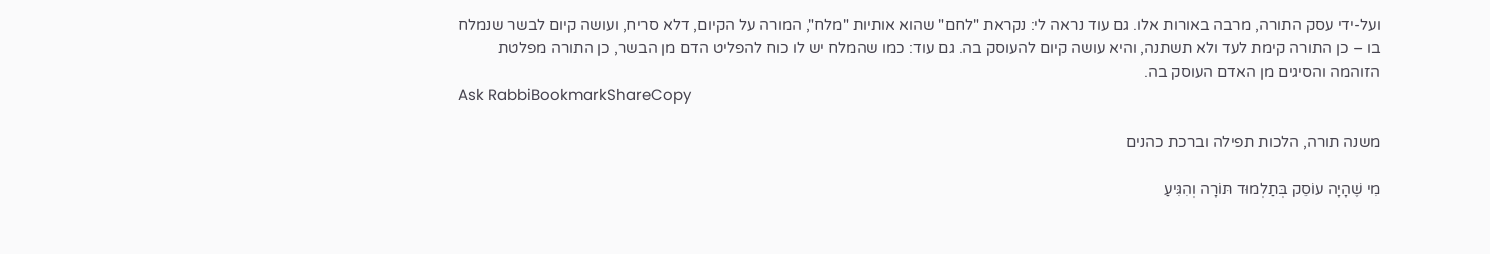ועל-ידי עסק התורה, מרבה באורות אלו. גם עוד נראה לי: נקראת "לחם" שהוא אותיות "מלח", המורה על הקיום, דלא סריח, ועושה קיום לבשר שנמלח בו – כן התורה קימת לעד ולא תשתנה, והיא עושה קיום להעוסק בה. גם עוד: כמו שהמלח יש לו כוח להפליט הדם מן הבשר, כן התורה מפלטת הזוהמה והסיגים מן האדם העוסק בה.
Ask RabbiBookmarkShareCopy

משנה תורה, הלכות תפילה וברכת כהנים

מִי שֶׁהָיָה עוֹסֵק בְּתַלְמוּד תּוֹרָה וְהִגִּיעַ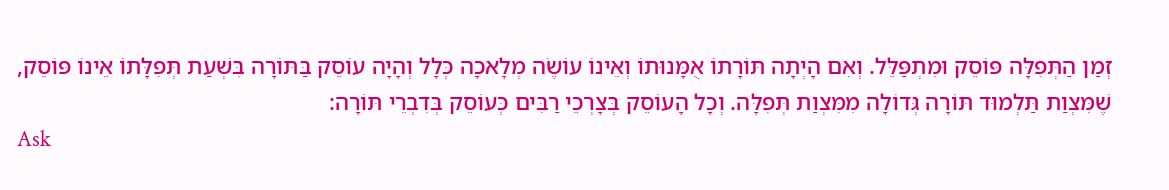זְמַן הַתְּפִלָּה פּוֹסֵק וּמִתְפַּלֵּל. וְאִם הָיְתָה תּוֹרָתוֹ אֻמָּנוּתוֹ וְאֵינוֹ עוֹשֶׂה מְלָאכָה כְּלָל וְהָיָה עוֹסֵק בַּתּוֹרָה בִּשְׁעַת תְּפִלָּתוֹ אֵינוֹ פּוֹסֵק, שֶׁמִּצְוַת תַּלְמוּד תּוֹרָה גְּדוֹלָה מִמִּצְוַת תְּפִלָּה. וְכָל הָעוֹסֵק בְּצָרְכֵי רַבִּים כְּעוֹסֵק בְּדִבְרֵי תּוֹרָה:
Ask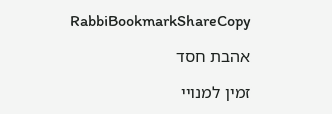RabbiBookmarkShareCopy

אהבת חסד

זמין למנויי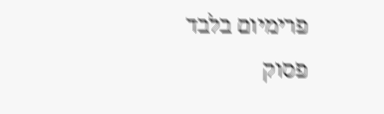פרימיום בלבד
פסוק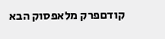קודםפרק מלאפסוק הבא